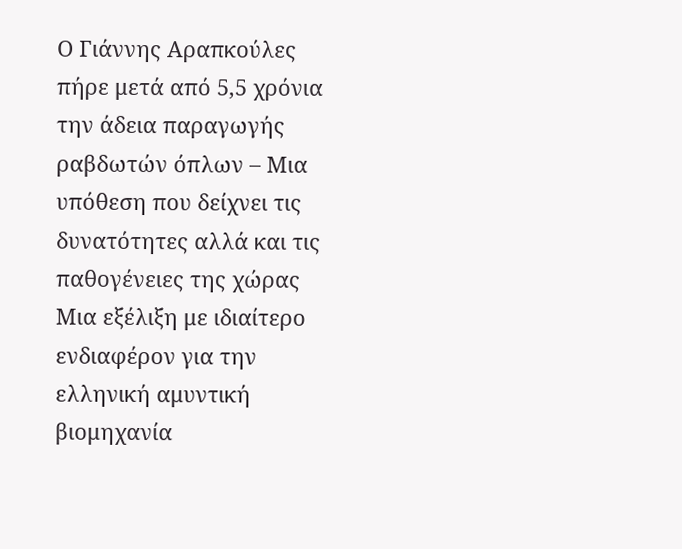Ο Γιάννης Αραπκούλες πήρε μετά από 5,5 χρόνια την άδεια παραγωγής ραβδωτών όπλων – Μια υπόθεση που δείχνει τις δυνατότητες αλλά και τις παθογένειες της χώρας
Μια εξέλιξη με ιδιαίτερο ενδιαφέρον για την ελληνική αμυντική βιομηχανία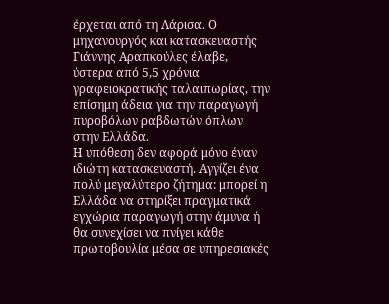έρχεται από τη Λάρισα. Ο μηχανουργός και κατασκευαστής Γιάννης Αραπκούλες έλαβε, ύστερα από 5,5 χρόνια γραφειοκρατικής ταλαιπωρίας, την επίσημη άδεια για την παραγωγή πυροβόλων ραβδωτών όπλων στην Ελλάδα.
Η υπόθεση δεν αφορά μόνο έναν ιδιώτη κατασκευαστή. Αγγίζει ένα πολύ μεγαλύτερο ζήτημα: μπορεί η Ελλάδα να στηρίξει πραγματικά εγχώρια παραγωγή στην άμυνα ή θα συνεχίσει να πνίγει κάθε πρωτοβουλία μέσα σε υπηρεσιακές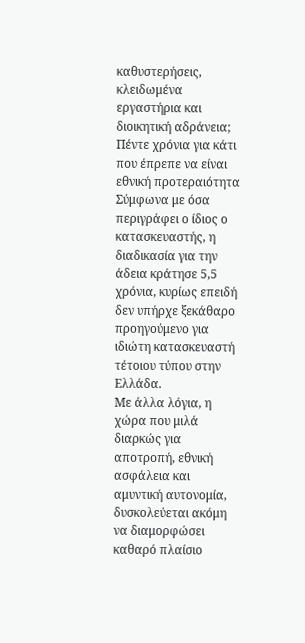καθυστερήσεις, κλειδωμένα εργαστήρια και διοικητική αδράνεια;
Πέντε χρόνια για κάτι που έπρεπε να είναι εθνική προτεραιότητα
Σύμφωνα με όσα περιγράφει ο ίδιος ο κατασκευαστής, η διαδικασία για την άδεια κράτησε 5,5 χρόνια, κυρίως επειδή δεν υπήρχε ξεκάθαρο προηγούμενο για ιδιώτη κατασκευαστή τέτοιου τύπου στην Ελλάδα.
Με άλλα λόγια, η χώρα που μιλά διαρκώς για αποτροπή, εθνική ασφάλεια και αμυντική αυτονομία, δυσκολεύεται ακόμη να διαμορφώσει καθαρό πλαίσιο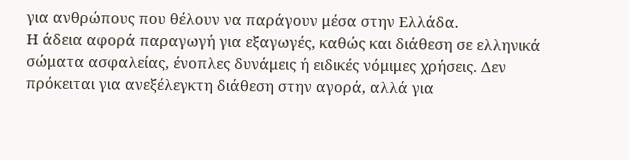για ανθρώπους που θέλουν να παράγουν μέσα στην Ελλάδα.
Η άδεια αφορά παραγωγή για εξαγωγές, καθώς και διάθεση σε ελληνικά σώματα ασφαλείας, ένοπλες δυνάμεις ή ειδικές νόμιμες χρήσεις. Δεν πρόκειται για ανεξέλεγκτη διάθεση στην αγορά, αλλά για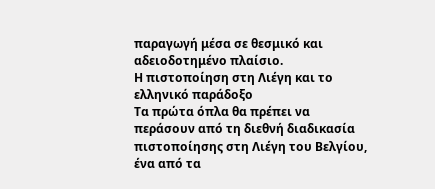παραγωγή μέσα σε θεσμικό και αδειοδοτημένο πλαίσιο.
Η πιστοποίηση στη Λιέγη και το ελληνικό παράδοξο
Τα πρώτα όπλα θα πρέπει να περάσουν από τη διεθνή διαδικασία πιστοποίησης στη Λιέγη του Βελγίου, ένα από τα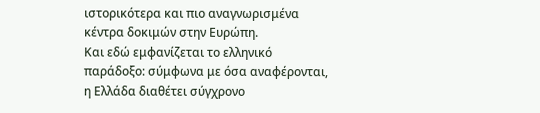ιστορικότερα και πιο αναγνωρισμένα κέντρα δοκιμών στην Ευρώπη.
Και εδώ εμφανίζεται το ελληνικό παράδοξο: σύμφωνα με όσα αναφέρονται, η Ελλάδα διαθέτει σύγχρονο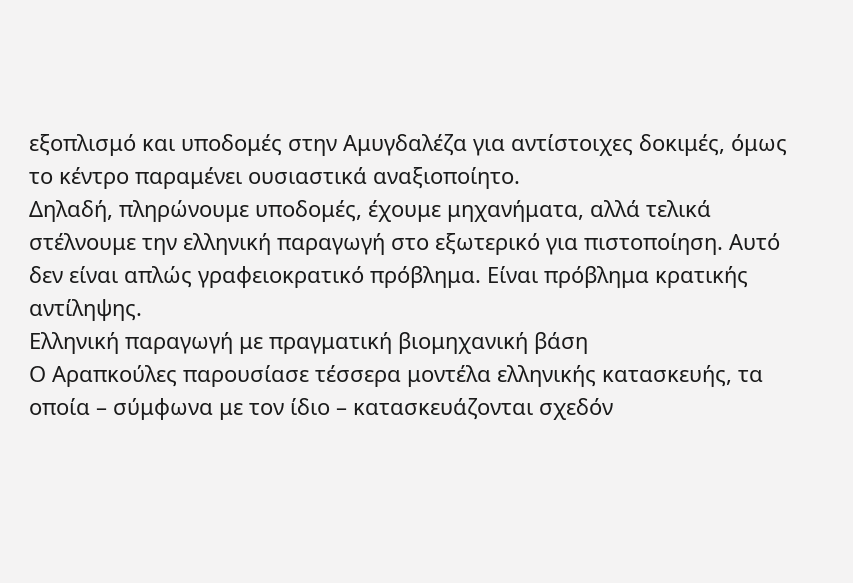εξοπλισμό και υποδομές στην Αμυγδαλέζα για αντίστοιχες δοκιμές, όμως το κέντρο παραμένει ουσιαστικά αναξιοποίητο.
Δηλαδή, πληρώνουμε υποδομές, έχουμε μηχανήματα, αλλά τελικά στέλνουμε την ελληνική παραγωγή στο εξωτερικό για πιστοποίηση. Αυτό δεν είναι απλώς γραφειοκρατικό πρόβλημα. Είναι πρόβλημα κρατικής αντίληψης.
Ελληνική παραγωγή με πραγματική βιομηχανική βάση
Ο Αραπκούλες παρουσίασε τέσσερα μοντέλα ελληνικής κατασκευής, τα οποία – σύμφωνα με τον ίδιο – κατασκευάζονται σχεδόν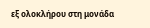εξ ολοκλήρου στη μονάδα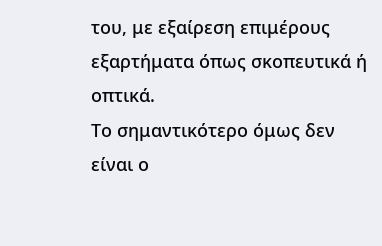του, με εξαίρεση επιμέρους εξαρτήματα όπως σκοπευτικά ή οπτικά.
Το σημαντικότερο όμως δεν είναι ο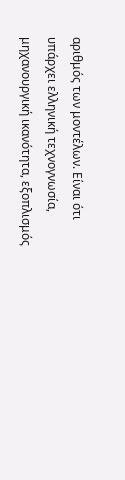αριθμός των μοντέλων. Είναι ότι υπάρχει ελληνική τεχνογνωσία, μηχανουργική ικανότητα, εξοπλισμός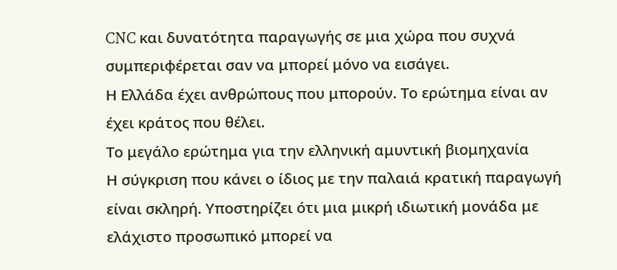CNC και δυνατότητα παραγωγής σε μια χώρα που συχνά συμπεριφέρεται σαν να μπορεί μόνο να εισάγει.
Η Ελλάδα έχει ανθρώπους που μπορούν. Το ερώτημα είναι αν έχει κράτος που θέλει.
Το μεγάλο ερώτημα για την ελληνική αμυντική βιομηχανία
Η σύγκριση που κάνει ο ίδιος με την παλαιά κρατική παραγωγή είναι σκληρή. Υποστηρίζει ότι μια μικρή ιδιωτική μονάδα με ελάχιστο προσωπικό μπορεί να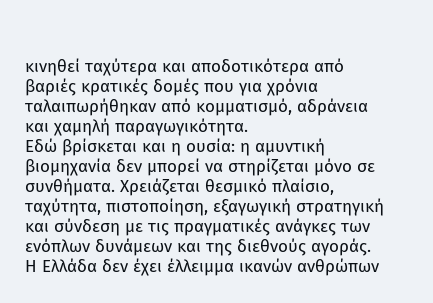κινηθεί ταχύτερα και αποδοτικότερα από βαριές κρατικές δομές που για χρόνια ταλαιπωρήθηκαν από κομματισμό, αδράνεια και χαμηλή παραγωγικότητα.
Εδώ βρίσκεται και η ουσία: η αμυντική βιομηχανία δεν μπορεί να στηρίζεται μόνο σε συνθήματα. Χρειάζεται θεσμικό πλαίσιο, ταχύτητα, πιστοποίηση, εξαγωγική στρατηγική και σύνδεση με τις πραγματικές ανάγκες των ενόπλων δυνάμεων και της διεθνούς αγοράς.
Η Ελλάδα δεν έχει έλλειμμα ικανών ανθρώπων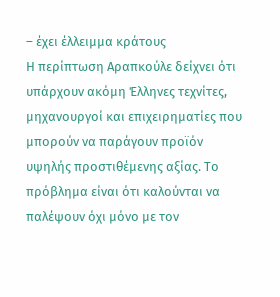– έχει έλλειμμα κράτους
Η περίπτωση Αραπκούλε δείχνει ότι υπάρχουν ακόμη Έλληνες τεχνίτες, μηχανουργοί και επιχειρηματίες που μπορούν να παράγουν προϊόν υψηλής προστιθέμενης αξίας. Το πρόβλημα είναι ότι καλούνται να παλέψουν όχι μόνο με τον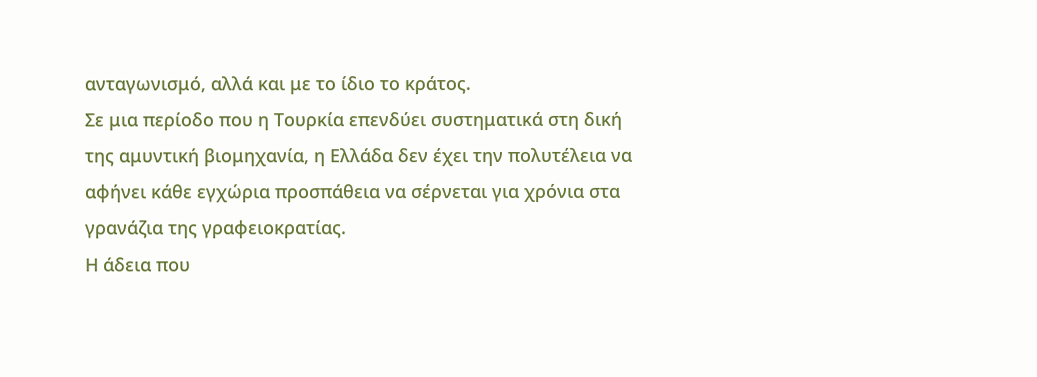ανταγωνισμό, αλλά και με το ίδιο το κράτος.
Σε μια περίοδο που η Τουρκία επενδύει συστηματικά στη δική της αμυντική βιομηχανία, η Ελλάδα δεν έχει την πολυτέλεια να αφήνει κάθε εγχώρια προσπάθεια να σέρνεται για χρόνια στα γρανάζια της γραφειοκρατίας.
Η άδεια που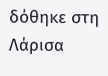δόθηκε στη Λάρισα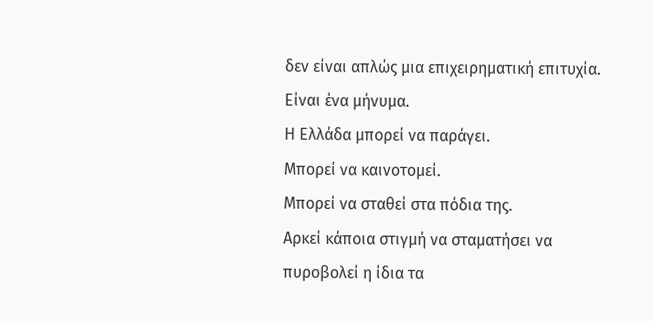δεν είναι απλώς μια επιχειρηματική επιτυχία. Είναι ένα μήνυμα.
Η Ελλάδα μπορεί να παράγει.
Μπορεί να καινοτομεί.
Μπορεί να σταθεί στα πόδια της.
Αρκεί κάποια στιγμή να σταματήσει να πυροβολεί η ίδια τα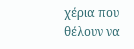χέρια που θέλουν να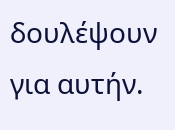δουλέψουν για αυτήν.